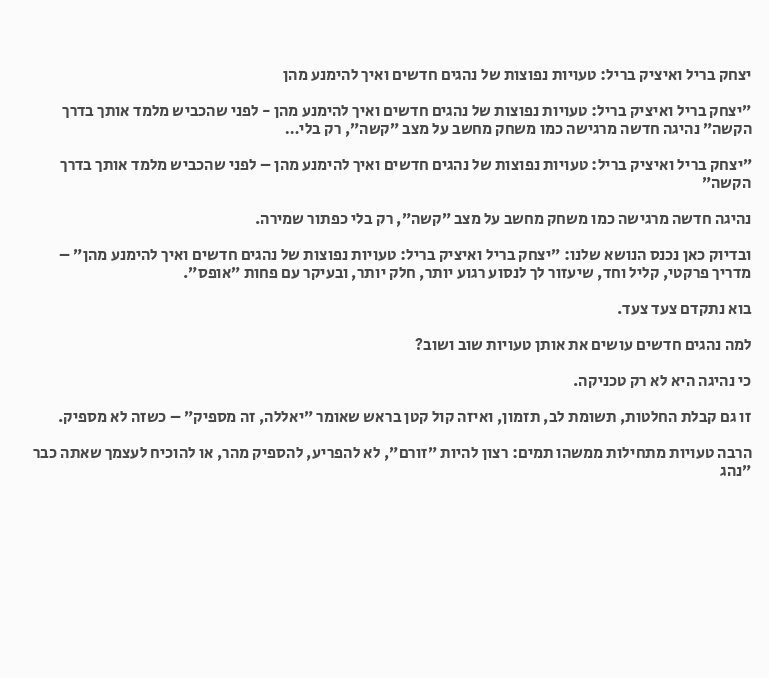יצחק בריל ואיציק בריל: טעויות נפוצות של נהגים חדשים ואיך להימנע מהן

״יצחק בריל ואיציק בריל: טעויות נפוצות של נהגים חדשים ואיך להימנע מהן - לפני שהכביש מלמד אותך בדרך הקשה״ נהיגה חדשה מרגישה כמו משחק מחשב על מצב ״קשה״, רק בלי…

״יצחק בריל ואיציק בריל: טעויות נפוצות של נהגים חדשים ואיך להימנע מהן – לפני שהכביש מלמד אותך בדרך הקשה״

נהיגה חדשה מרגישה כמו משחק מחשב על מצב ״קשה״, רק בלי כפתור שמירה.

ובדיוק כאן נכנס הנושא שלנו: ״יצחק בריל ואיציק בריל: טעויות נפוצות של נהגים חדשים ואיך להימנע מהן״ – מדריך פרקטי, קליל וחד, שיעזור לך לנסוע רגוע יותר, חלק יותר, ובעיקר עם פחות ״אופס״.

בוא נתקדם צעד צעד.

למה נהגים חדשים עושים את אותן טעויות שוב ושוב?

כי נהיגה היא לא רק טכניקה.

זו גם קבלת החלטות, תשומת לב, תזמון, ואיזה קול קטן בראש שאומר ״יאללה, זה מספיק״ – כשזה לא מספיק.

הרבה טעויות מתחילות ממשהו תמים: רצון להיות ״זורם״, לא להפריע, להספיק מהר, או להוכיח לעצמך שאתה כבר ״נהג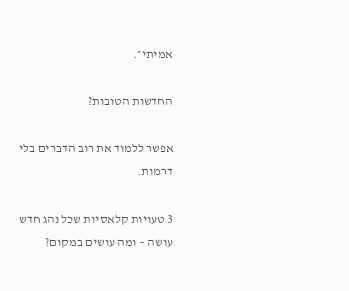אמיתי״.

החדשות הטובות?

אפשר ללמוד את רוב הדברים בלי דרמות.

3 טעויות קלאסיות שכל נהג חדש עושה – ומה עושים במקום?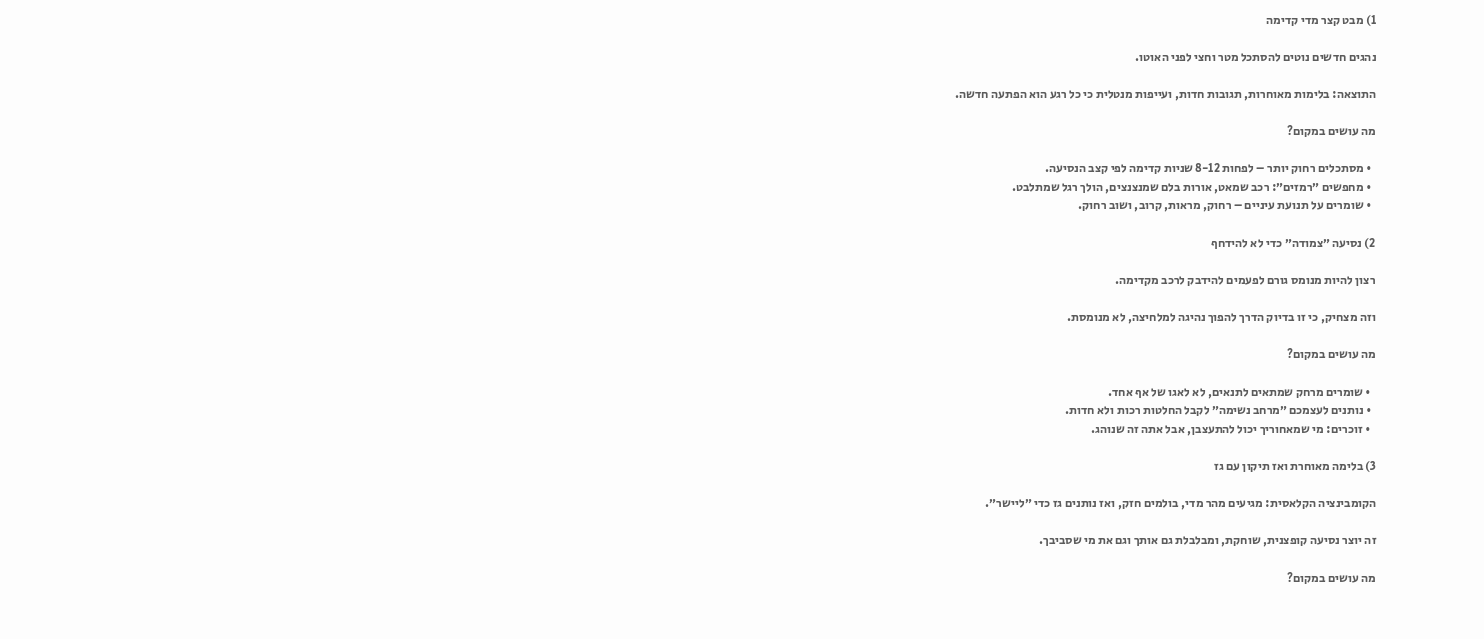1) מבט קצר מדי קדימה

נהגים חדשים נוטים להסתכל מטר וחצי לפני האוטו.

התוצאה: בלימות מאוחרות, תגובות חדות, ועייפות מנטלית כי כל רגע הוא הפתעה חדשה.

מה עושים במקום?

  • מסתכלים רחוק יותר – לפחות 8-12 שניות קדימה לפי קצב הנסיעה.
  • מחפשים ״רמזים״: רכב שמאט, אורות בלם שמנצנצים, הולך רגל שמתלבט.
  • שומרים על תנועת עיניים – רחוק, מראות, קרוב, ושוב רחוק.

2) נסיעה ״צמודה״ כדי לא להידחף

רצון להיות מנומס גורם לפעמים להידבק לרכב מקדימה.

וזה מצחיק, כי זו בדיוק הדרך להפוך נהיגה למלחיצה, לא מנומסת.

מה עושים במקום?

  • שומרים מרחק שמתאים לתנאים, לא לאגו של אף אחד.
  • נותנים לעצמכם ״מרחב נשימה״ לקבל החלטות רכות ולא חדות.
  • זוכרים: מי שמאחוריך יכול להתעצבן, אבל אתה זה שנוהג.

3) בלימה מאוחרת ואז תיקון עם גז

הקומבינציה הקלאסית: מגיעים מהר מדי, בולמים חזק, ואז נותנים גז כדי ״ליישר״.

זה יוצר נסיעה קופצנית, שוחקת, ומבלבלת גם אותך וגם את מי שסביבך.

מה עושים במקום?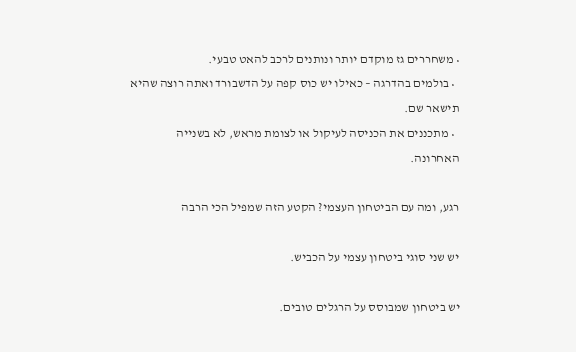• משחררים גז מוקדם יותר ונותנים לרכב להאט טבעי.
  • בולמים בהדרגה – כאילו יש כוס קפה על הדשבורד ואתה רוצה שהיא תישאר שם.
  • מתכננים את הכניסה לעיקול או לצומת מראש, לא בשנייה האחרונה.

רגע, ומה עם הביטחון העצמי? הקטע הזה שמפיל הכי הרבה

יש שני סוגי ביטחון עצמי על הכביש.

יש ביטחון שמבוסס על הרגלים טובים.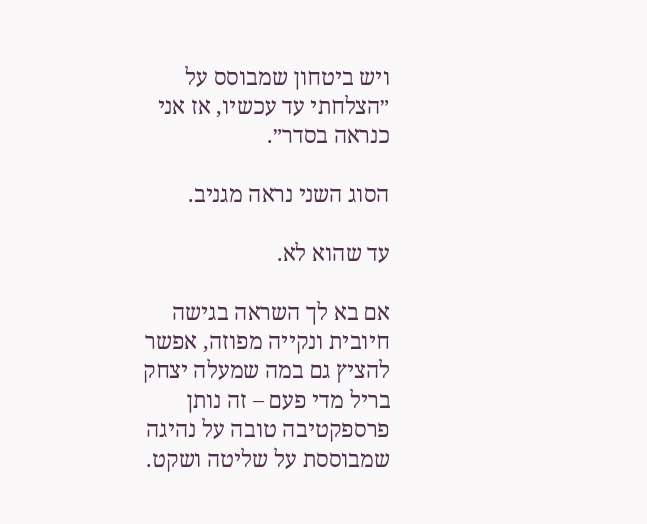ויש ביטחון שמבוסס על ״הצלחתי עד עכשיו, אז אני כנראה בסדר״.

הסוג השני נראה מגניב.

עד שהוא לא.

אם בא לך השראה בגישה חיובית ונקייה מפוזה, אפשר להציץ גם במה שמעלה יצחק בריל מדי פעם – זה נותן פרספקטיבה טובה על נהיגה שמבוססת על שליטה ושקט.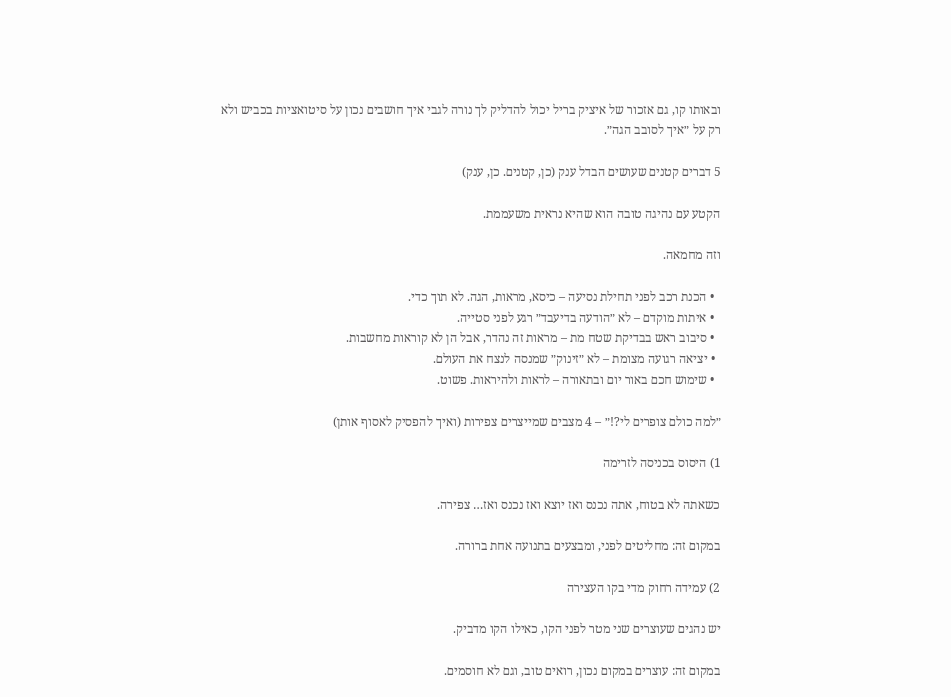ובאותו קו, גם אזכור של איציק בריל יכול להדליק לך נורה לגבי איך חושבים נכון על סיטואציות בכביש ולא רק על ״איך לסובב הגה״.

5 דברים קטנים שעושים הבדל ענק (כן, קטנים. כן, ענק)

הקטע עם נהיגה טובה הוא שהיא נראית משעממת.

וזה מחמאה.

  • הכנת רכב לפני תחילת נסיעה – כיסא, מראות, הגה. לא תוך כדי.
  • איתות מוקדם – לא ״הודעה בדיעבד״ רגע לפני סטייה.
  • סיבוב ראש בבדיקת שטח מת – מראות זה נהדר, אבל הן לא קוראות מחשבות.
  • יציאה רגועה מצומת – לא ״זינוק״ שמנסה לנצח את העולם.
  • שימוש חכם באור יום ובתאורה – לראות ולהיראות. פשוט.

״למה כולם צופרים לי?!״ – 4 מצבים שמייצרים צפירות (ואיך להפסיק לאסוף אותן)

1) היסוס בכניסה לזרימה

כשאתה לא בטוח, אתה נכנס ואז יוצא ואז נכנס ואז… צפירה.

במקום זה: מחליטים לפני, ומבצעים בתנועה אחת ברורה.

2) עמידה רחוק מדי בקו העצירה

יש נהגים שעוצרים שני מטר לפני הקו, כאילו הקו מדביק.

במקום זה: עוצרים במקום נכון, רואים טוב, וגם לא חוסמים.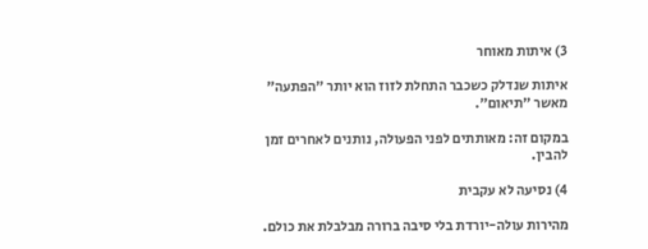3) איתות מאוחר

איתות שנדלק כשכבר התחלת לזוז הוא יותר ״הפתעה״ מאשר ״תיאום״.

במקום זה: מאותתים לפני הפעולה, נותנים לאחרים זמן להבין.

4) נסיעה לא עקבית

מהירות עולה-יורדת בלי סיבה ברורה מבלבלת את כולם.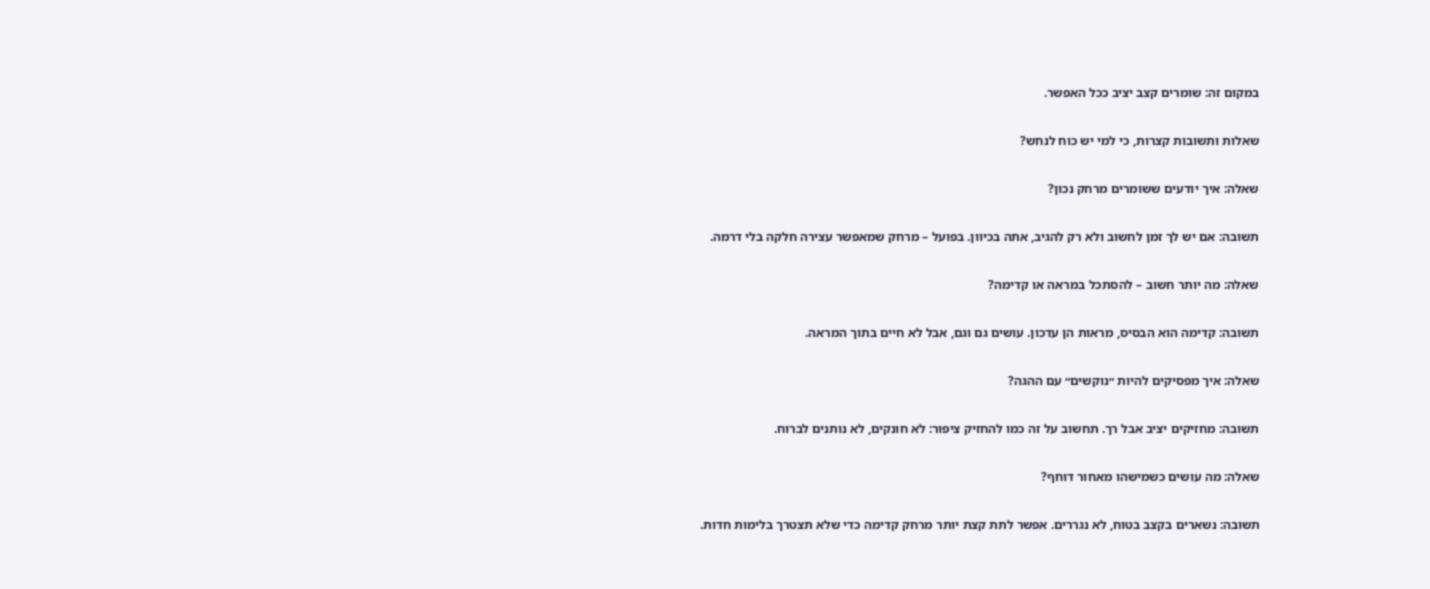במקום זה: שומרים קצב יציב ככל האפשר.

שאלות ותשובות קצרות, כי למי יש כוח לנחש?

שאלה: איך יודעים ששומרים מרחק נכון?

תשובה: אם יש לך זמן לחשוב ולא רק להגיב, אתה בכיוון. בפועל – מרחק שמאפשר עצירה חלקה בלי דרמה.

שאלה: מה יותר חשוב – להסתכל במראה או קדימה?

תשובה: קדימה הוא הבסיס, מראות הן עדכון. עושים גם וגם, אבל לא חיים בתוך המראה.

שאלה: איך מפסיקים להיות ״נוקשים״ עם ההגה?

תשובה: מחזיקים יציב אבל רך. תחשוב על זה כמו להחזיק ציפור: לא חונקים, לא נותנים לברוח.

שאלה: מה עושים כשמישהו מאחור דוחף?

תשובה: נשארים בקצב בטוח, לא נגררים. אפשר לתת קצת יותר מרחק קדימה כדי שלא תצטרך בלימות חדות.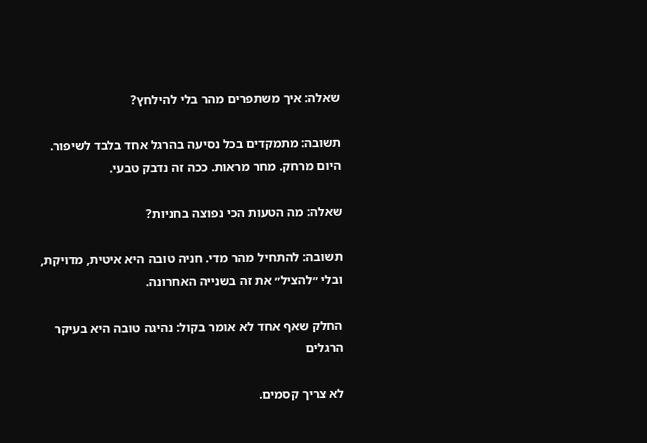שאלה: איך משתפרים מהר בלי להילחץ?

תשובה: מתמקדים בכל נסיעה בהרגל אחד בלבד לשיפור. היום מרחק. מחר מראות. ככה זה נדבק טבעי.

שאלה: מה הטעות הכי נפוצה בחניות?

תשובה: להתחיל מהר מדי. חניה טובה היא איטית, מדויקת, ובלי ״להציל״ את זה בשנייה האחרונה.

החלק שאף אחד לא אומר בקול: נהיגה טובה היא בעיקר הרגלים

לא צריך קסמים.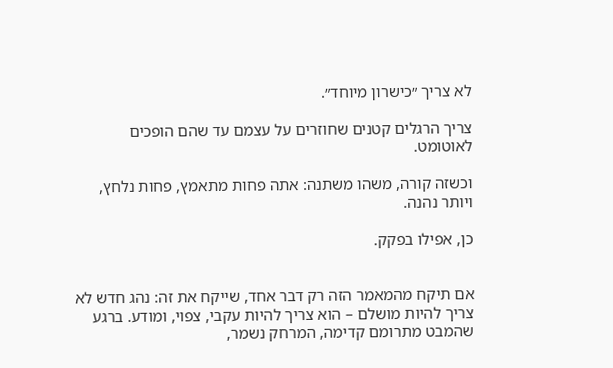לא צריך ״כישרון מיוחד״.

צריך הרגלים קטנים שחוזרים על עצמם עד שהם הופכים לאוטומט.

וכשזה קורה, משהו משתנה: אתה פחות מתאמץ, פחות נלחץ, ויותר נהנה.

כן, אפילו בפקק.


אם תיקח מהמאמר הזה רק דבר אחד, שייקח את זה: נהג חדש לא צריך להיות מושלם – הוא צריך להיות עקבי, צפוי, ומודע. ברגע שהמבט מתרומם קדימה, המרחק נשמר,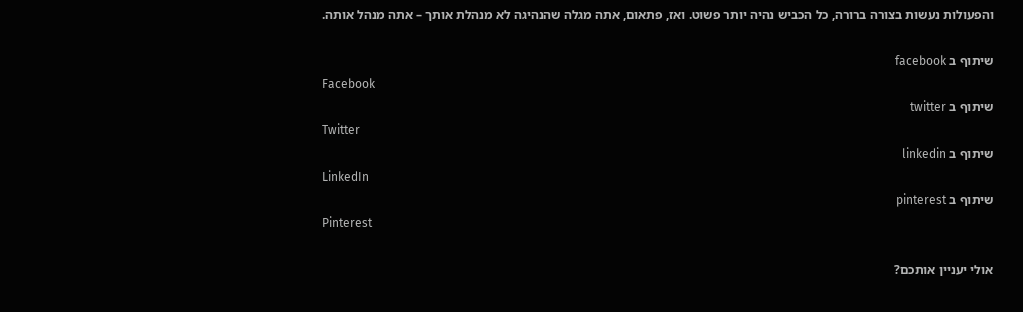והפעולות נעשות בצורה ברורה, כל הכביש נהיה יותר פשוט. ואז, פתאום, אתה מגלה שהנהיגה לא מנהלת אותך – אתה מנהל אותה.

שיתוף ב facebook
Facebook
שיתוף ב twitter
Twitter
שיתוף ב linkedin
LinkedIn
שיתוף ב pinterest
Pinterest

אולי יעניין אותכם?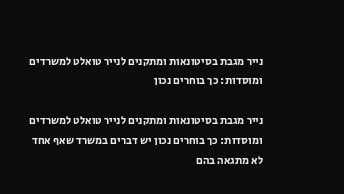נייר מגבת בסיטונאות ומתקנים לנייר טואלט למשרדים ומוסדות: כך בוחרים נכון

נייר מגבת בסיטונאות ומתקנים לנייר טואלט למשרדים ומוסדות: כך בוחרים נכון יש דברים במשרד שאף אחד לא מתגאה בהם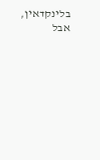בלינקדאין, אבל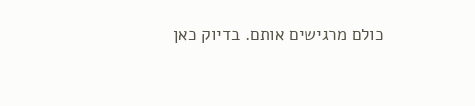כולם מרגישים אותם. בדיוק כאן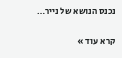נכנס הנושא של נייר…

קרא עוד »